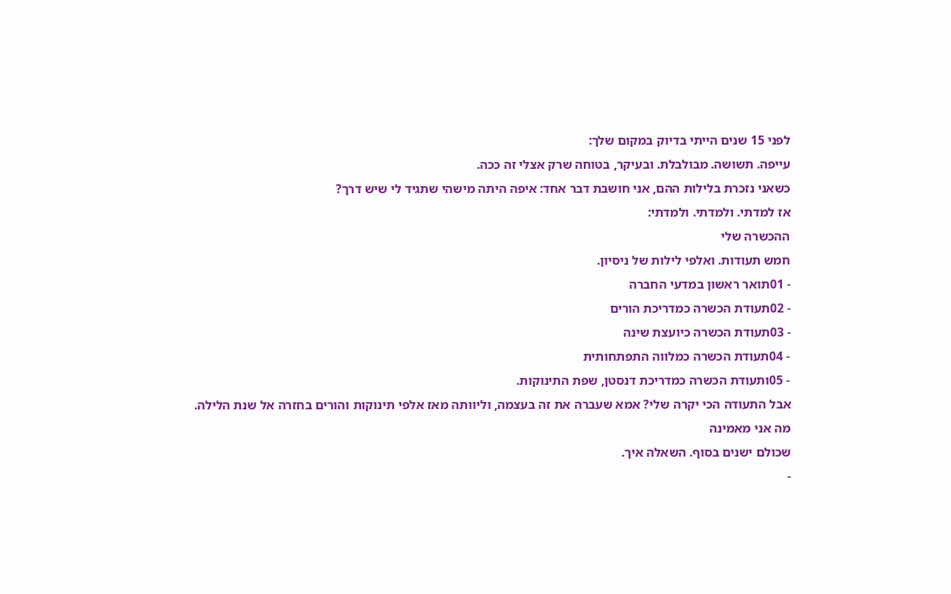לפני 15 שנים הייתי בדיוק במקום שלך:
עייפה. תשושה. מבולבלת. ובעיקר, בטוחה שרק אצלי זה ככה.
כשאני נזכרת בלילות ההם, אני חושבת דבר אחד: איפה היתה מישהי שתגיד לי שיש דרך?
אז למדתי. ולמדתי. ולמדתי:
ההכשרה שלי
חמש תעודות. ואלפי לילות של ניסיון.
- 01תואר ראשון במדעי החברה
- 02תעודת הכשרה כמדריכת הורים
- 03תעודת הכשרה כיועצת שינה
- 04תעודת הכשרה כמלווה התפתחותית
- 05ותעודת הכשרה כמדריכת דנסטן, שפת התינוקות.
אבל התעודה הכי יקרה שלי? אמא שעברה את זה בעצמה, וליוותה מאז אלפי תינוקות והורים בחזרה אל שנת הלילה.
מה אני מאמינה
שכולם ישנים בסוף. השאלה איך.
-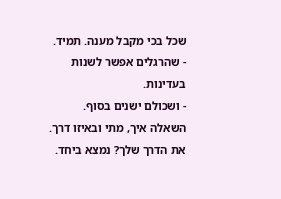שכל בכי מקבל מענה. תמיד.
- שהרגלים אפשר לשנות בעדינות.
- ושכולם ישנים בסוף. השאלה איך, מתי ובאיזו דרך.
את הדרך שלך? נמצא ביחד.